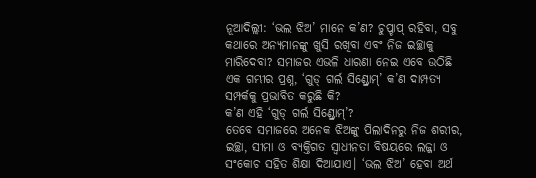ନୂଆଦିଲ୍ଲୀ: ‘ଭଲ ଝିଅ’ ମାନେ କ’ଣ? ଚୁପ୍ଚାପ୍ ରହିବା, ସବୁ କଥାରେ ଅନ୍ୟମାନଙ୍କୁ ଖୁସି ରଖିବା ଏବଂ ନିଜ ଇଚ୍ଛାକୁ ମାରିଦେବା? ସମାଜର ଏଭଳି ଧାରଣା ନେଇ ଏବେ ଉଠିଛି ଏକ ଗମ୍ଭୀର ପ୍ରଶ୍ନ, ‘ଗୁଡ୍ ଗର୍ଲ ସିଣ୍ଡ୍ରୋମ୍’ କ’ଣ ଦାମ୍ପତ୍ୟ ସମ୍ପର୍କକୁ ପ୍ରଭାବିତ କରୁଛି କି?
କ’ଣ ଏହି ‘ଗୁଡ୍ ଗର୍ଲ ସିଣ୍ଡ୍ରୋମ୍’?
ତେବେ ସମାଜରେ ଅନେକ ଝିଅଙ୍କୁ ପିଲାଦିନରୁ ନିଜ ଶରୀର, ଇଚ୍ଛା, ସୀମା ଓ ବ୍ୟକ୍ତିଗତ ସ୍ୱାଧୀନତା ବିଷୟରେ ଲଜ୍ଜା ଓ ସଂକୋଚ ସହିତ ଶିକ୍ଷା ଦିଆଯାଏ। ‘ଭଲ ଝିଅ’ ହେବା ଅର୍ଥ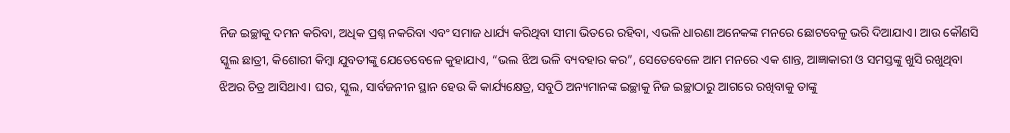ନିଜ ଇଚ୍ଛାକୁ ଦମନ କରିବା, ଅଧିକ ପ୍ରଶ୍ନ ନକରିବା ଏବଂ ସମାଜ ଧାର୍ଯ୍ୟ କରିଥିବା ସୀମା ଭିତରେ ରହିବା, ଏଭଳି ଧାରଣା ଅନେକଙ୍କ ମନରେ ଛୋଟବେଳୁ ଭରି ଦିଆଯାଏ। ଆଉ କୌଣସି ସ୍କୁଲ ଛାତ୍ରୀ, କିଶୋରୀ କିମ୍ବା ଯୁବତୀଙ୍କୁ ଯେତେବେଳେ କୁହାଯାଏ, “ଭଲ ଝିଅ ଭଳି ବ୍ୟବହାର କର”, ସେତେବେଳେ ଆମ ମନରେ ଏକ ଶାନ୍ତ, ଆଜ୍ଞାକାରୀ ଓ ସମସ୍ତଙ୍କୁ ଖୁସି ରଖୁଥିବା ଝିଅର ଚିତ୍ର ଆସିଥାଏ। ଘର, ସ୍କୁଲ, ସାର୍ବଜନୀନ ସ୍ଥାନ ହେଉ କି କାର୍ଯ୍ୟକ୍ଷେତ୍ର, ସବୁଠି ଅନ୍ୟମାନଙ୍କ ଇଚ୍ଛାକୁ ନିଜ ଇଚ୍ଛାଠାରୁ ଆଗରେ ରଖିବାକୁ ତାଙ୍କୁ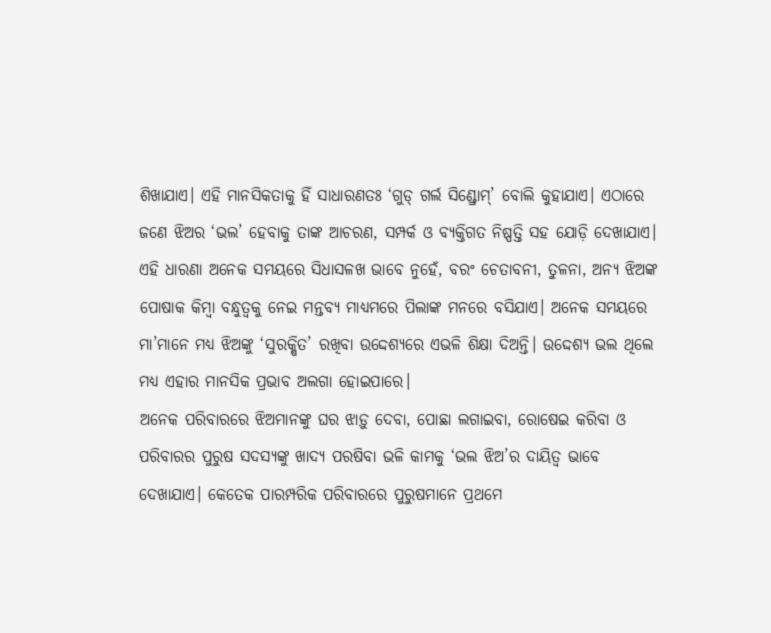ଶିଖାଯାଏ। ଏହି ମାନସିକତାକୁ ହିଁ ସାଧାରଣତଃ ‘ଗୁଡ୍ ଗର୍ଲ ସିଣ୍ଡ୍ରୋମ୍’ ବୋଲି କୁହାଯାଏ। ଏଠାରେ ଜଣେ ଝିଅର ‘ଭଲ’ ହେବାକୁ ତାଙ୍କ ଆଚରଣ, ସମ୍ପର୍କ ଓ ବ୍ୟକ୍ତିଗତ ନିଷ୍ପତ୍ତି ସହ ଯୋଡ଼ି ଦେଖାଯାଏ।
ଏହି ଧାରଣା ଅନେକ ସମୟରେ ସିଧାସଳଖ ଭାବେ ନୁହେଁ, ବରଂ ଚେତାବନୀ, ତୁଳନା, ଅନ୍ୟ ଝିଅଙ୍କ ପୋଷାକ କିମ୍ବା ବନ୍ଧୁତ୍ୱକୁ ନେଇ ମନ୍ତବ୍ୟ ମାଧ୍ୟମରେ ପିଲାଙ୍କ ମନରେ ବସିଯାଏ। ଅନେକ ସମୟରେ ମା’ମାନେ ମଧ୍ୟ ଝିଅଙ୍କୁ ‘ସୁରକ୍ଷିତ’ ରଖିବା ଉଦ୍ଦେଶ୍ୟରେ ଏଭଳି ଶିକ୍ଷା ଦିଅନ୍ତି। ଉଦ୍ଦେଶ୍ୟ ଭଲ ଥିଲେ ମଧ୍ୟ ଏହାର ମାନସିକ ପ୍ରଭାବ ଅଲଗା ହୋଇପାରେ।
ଅନେକ ପରିବାରରେ ଝିଅମାନଙ୍କୁ ଘର ଝାଡ଼ୁ ଦେବା, ପୋଛା ଲଗାଇବା, ରୋଷେଇ କରିବା ଓ ପରିବାରର ପୁରୁଷ ସଦସ୍ୟଙ୍କୁ ଖାଦ୍ୟ ପରଷିବା ଭଳି କାମକୁ ‘ଭଲ ଝିଅ’ର ଦାୟିତ୍ୱ ଭାବେ ଦେଖାଯାଏ। କେତେକ ପାରମ୍ପରିକ ପରିବାରରେ ପୁରୁଷମାନେ ପ୍ରଥମେ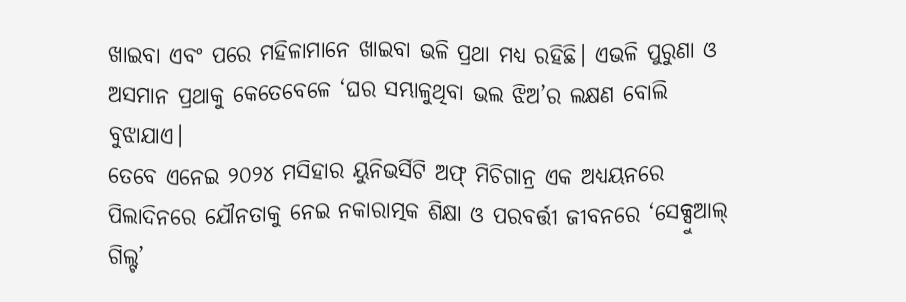ଖାଇବା ଏବଂ ପରେ ମହିଳାମାନେ ଖାଇବା ଭଳି ପ୍ରଥା ମଧ୍ୟ ରହିଛି। ଏଭଳି ପୁରୁଣା ଓ ଅସମାନ ପ୍ରଥାକୁ କେତେବେଳେ ‘ଘର ସମ୍ଭାଳୁଥିବା ଭଲ ଝିଅ’ର ଲକ୍ଷଣ ବୋଲି ବୁଝାଯାଏ।
ତେବେ ଏନେଇ ୨୦୨୪ ମସିହାର ୟୁନିଭର୍ସିଟି ଅଫ୍ ମିଚିଗାନ୍ର ଏକ ଅଧ୍ୟୟନରେ ପିଲାଦିନରେ ଯୌନତାକୁ ନେଇ ନକାରାତ୍ମକ ଶିକ୍ଷା ଓ ପରବର୍ତ୍ତୀ ଜୀବନରେ ‘ସେକ୍ସୁଆଲ୍ ଗିଲ୍ଟ’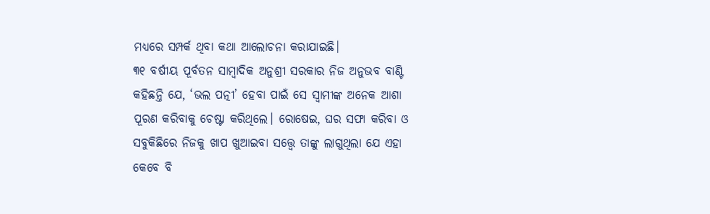ମଧ୍ୟରେ ସମ୍ପର୍କ ଥିବା କଥା ଆଲୋଚନା କରାଯାଇଛି।
୩୧ ବର୍ଷୀୟ ପୂର୍ବତନ ସାମ୍ବାଦିକ ଅନୁଶ୍ରୀ ସରକାର ନିଜ ଅନୁଭବ ବାଣ୍ଟି କହିଛନ୍ତି ଯେ, ‘ଭଲ ପତ୍ନୀ’ ହେବା ପାଇଁ ସେ ସ୍ୱାମୀଙ୍କ ଅନେକ ଆଶା ପୂରଣ କରିବାକୁ ଚେଷ୍ଟା କରିଥିଲେ। ରୋଷେଇ, ଘର ସଫା କରିବା ଓ ସବୁକିଛିରେ ନିଜକୁ ଖାପ ଖୁଆଇବା ସତ୍ତ୍ୱେ ତାଙ୍କୁ ଲାଗୁଥିଲା ଯେ ଏହା କେବେ ବି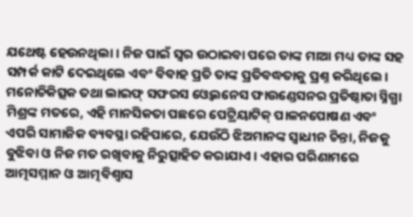ଯଥେଷ୍ଟ ହେଉନଥିଲା। ନିଜ ପାଇଁ ସ୍ୱର ଉଠାଇବା ପରେ ତାଙ୍କ ମାଆ ମଧ୍ୟ ତାଙ୍କ ସହ ସମ୍ପର୍କ କାଟି ଦେଇଥିଲେ ଏବଂ ବିବାହ ପ୍ରତି ତାଙ୍କ ପ୍ରତିବଦ୍ଧତାକୁ ପ୍ରଶ୍ନ କରିଥିଲେ।
ମନୋଚିକିତ୍ସକ ତଥା ଲାଇଫ୍ ସଫରସ ଓ୍ବେଲନେସ ଫାଉଣ୍ଡେସନର ପ୍ରତିଷ୍ଠାତା ସ୍ନିଗ୍ଧା ମିଶ୍ରଙ୍କ ମତରେ, ଏହି ମାନସିକତା ପଛରେ ପେଟ୍ରିୟାଟିକ୍ ପାଳନପୋଷଣ ଏବଂ ଏପରି ସାମାଜିକ ବ୍ୟବସ୍ଥା ରହିପାରେ, ଯେଉଁଠି ଝିଅମାନଙ୍କ ସ୍ୱାଧୀନ ଚିନ୍ତା, ନିଜକୁ ବୁଝିବା ଓ ନିଜ ମତ ରଖିବାକୁ ନିରୁତ୍ସାହିତ କରାଯାଏ। ଏହାର ପରିଣାମରେ ଆତ୍ମସମ୍ମାନ ଓ ଆତ୍ମବିଶ୍ୱାସ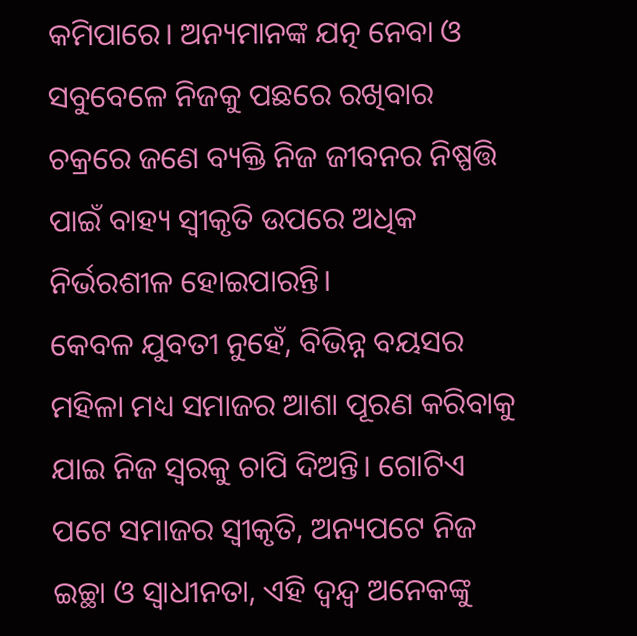କମିପାରେ। ଅନ୍ୟମାନଙ୍କ ଯତ୍ନ ନେବା ଓ ସବୁବେଳେ ନିଜକୁ ପଛରେ ରଖିବାର ଚକ୍ରରେ ଜଣେ ବ୍ୟକ୍ତି ନିଜ ଜୀବନର ନିଷ୍ପତ୍ତି ପାଇଁ ବାହ୍ୟ ସ୍ୱୀକୃତି ଉପରେ ଅଧିକ ନିର୍ଭରଶୀଳ ହୋଇପାରନ୍ତି।
କେବଳ ଯୁବତୀ ନୁହେଁ, ବିଭିନ୍ନ ବୟସର ମହିଳା ମଧ୍ୟ ସମାଜର ଆଶା ପୂରଣ କରିବାକୁ ଯାଇ ନିଜ ସ୍ୱରକୁ ଚାପି ଦିଅନ୍ତି। ଗୋଟିଏ ପଟେ ସମାଜର ସ୍ୱୀକୃତି, ଅନ୍ୟପଟେ ନିଜ ଇଚ୍ଛା ଓ ସ୍ୱାଧୀନତା, ଏହି ଦ୍ୱନ୍ଦ୍ୱ ଅନେକଙ୍କୁ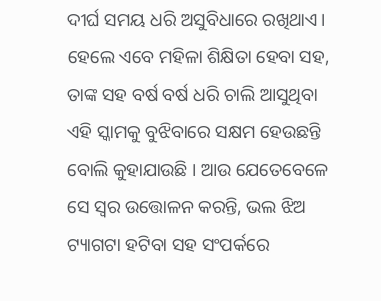ଦୀର୍ଘ ସମୟ ଧରି ଅସୁବିଧାରେ ରଖିଥାଏ।
ହେଲେ ଏବେ ମହିଳା ଶିକ୍ଷିତା ହେବା ସହ, ତାଙ୍କ ସହ ବର୍ଷ ବର୍ଷ ଧରି ଚାଲି ଆସୁଥିବା ଏହି ସ୍କାମକୁ ବୁଝିବାରେ ସକ୍ଷମ ହେଉଛନ୍ତି ବୋଲି କୁହାଯାଉଛି । ଆଉ ଯେତେବେଳେ ସେ ସ୍ବର ଉତ୍ତୋଳନ କରନ୍ତି, ଭଲ ଝିଅ ଟ୍ୟାଗଟା ହଟିବା ସହ ସଂପର୍କରେ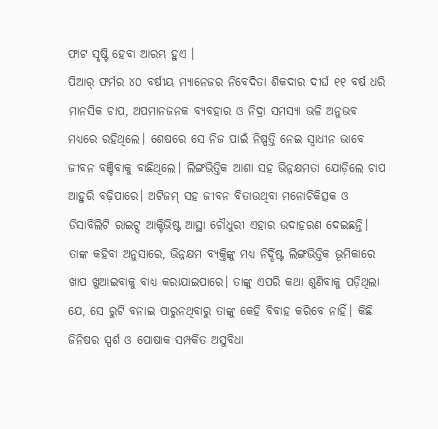ଫାଟ ସୃଷ୍ଟି ହେବା ଆରମ୍ଭ ହୁଏ ।
ପିଆର୍ ଫର୍ମର ୪୦ ବର୍ଷୀୟ ମ୍ୟାନେଜର ନିବେଦିତା ଶିକଦାର ଦୀର୍ଘ ୧୧ ବର୍ଷ ଧରି ମାନସିକ ଚାପ, ଅପମାନଜନକ ବ୍ୟବହାର ଓ ନିଦ୍ରା ସମସ୍ୟା ଭଳି ଅନୁଭବ ମଧ୍ୟରେ ରହିଥିଲେ। ଶେଷରେ ସେ ନିଜ ପାଇଁ ନିଷ୍ପତ୍ତି ନେଇ ସ୍ୱାଧୀନ ଭାବେ ଜୀବନ ବଞ୍ଚିବାକୁ ବାଛିଥିଲେ। ଲିଙ୍ଗଭିତ୍ତିକ ଆଶା ସହ ଭିନ୍ନକ୍ଷମତା ଯୋଡ଼ିଲେ ଚାପ ଆହୁରି ବଢ଼ିପାରେ। ଅଟିଜମ୍ ସହ ଜୀବନ ବିତାଉଥିବା ମନୋଚିକିତ୍ସକ ଓ ଡିସାବିଲିଟି ରାଇଟ୍ସ ଆକ୍ଟିଭିଷ୍ଟ ଆସ୍ଥା ଚୌଧୁରୀ ଏହାର ଉଦାହରଣ ଦେଇଛନ୍ତି। ତାଙ୍କ କହିବା ଅନୁସାରେ, ଭିନ୍ନକ୍ଷମ ବ୍ୟକ୍ତିଙ୍କୁ ମଧ୍ୟ ନିର୍ଦ୍ଦିଷ୍ଟ ଲିଙ୍ଗଭିତ୍ତିକ ଭୂମିକାରେ ଖାପ ଖୁଆଇବାକୁ ବାଧ୍ୟ କରାଯାଇପାରେ। ତାଙ୍କୁ ଏପରି କଥା ଶୁଣିବାକୁ ପଡ଼ିଥିଲା ଯେ, ସେ ରୁଟି ବନାଇ ପାରୁନଥିବାରୁ ତାଙ୍କୁ କେହି ବିବାହ କରିବେ ନାହିଁ। କିଛି ଜିନିଷର ସ୍ପର୍ଶ ଓ ପୋଷାକ ସମ୍ପର୍କିତ ଅସୁବିଧା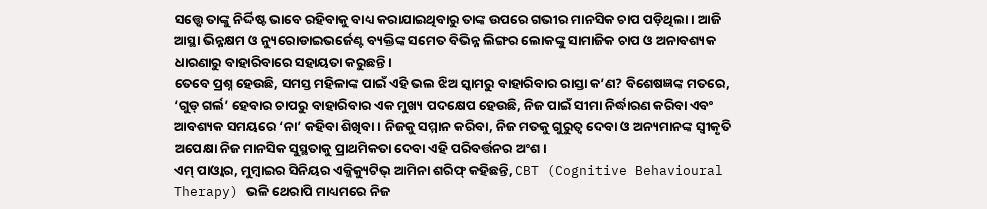ସତ୍ତ୍ୱେ ତାଙ୍କୁ ନିର୍ଦ୍ଦିଷ୍ଟ ଭାବେ ରହିବାକୁ ବାଧ୍ୟ କରାଯାଇଥିବାରୁ ତାଙ୍କ ଉପରେ ଗଭୀର ମାନସିକ ଚାପ ପଡ଼ିଥିଲା। ଆଜି ଆସ୍ଥା ଭିନ୍ନକ୍ଷମ ଓ ନ୍ୟୁରୋଡାଇଭର୍ଜେଣ୍ଟ ବ୍ୟକ୍ତିଙ୍କ ସମେତ ବିଭିନ୍ନ ଲିଙ୍ଗର ଲୋକଙ୍କୁ ସାମାଜିକ ଚାପ ଓ ଅନାବଶ୍ୟକ ଧାରଣାରୁ ବାହାରିବାରେ ସହାୟତା କରୁଛନ୍ତି।
ତେବେ ପ୍ରଶ୍ନ ହେଉଛି, ସମସ୍ତ ମହିଳାଙ୍କ ପାଇଁ ଏହି ଭଲ ଝିଅ ସ୍କାମରୁ ବାହାରିବାର ରାସ୍ତା କ’ଣ? ବିଶେଷଜ୍ଞଙ୍କ ମତରେ, ‘ଗୁଡ୍ ଗର୍ଲ’ ହେବାର ଚାପରୁ ବାହାରିବାର ଏକ ମୁଖ୍ୟ ପଦକ୍ଷେପ ହେଉଛି, ନିଜ ପାଇଁ ସୀମା ନିର୍ଦ୍ଧାରଣ କରିବା ଏବଂ ଆବଶ୍ୟକ ସମୟରେ ‘ନା’ କହିବା ଶିଖିବା। ନିଜକୁ ସମ୍ମାନ କରିବା, ନିଜ ମତକୁ ଗୁରୁତ୍ୱ ଦେବା ଓ ଅନ୍ୟମାନଙ୍କ ସ୍ୱୀକୃତି ଅପେକ୍ଷା ନିଜ ମାନସିକ ସୁସ୍ଥତାକୁ ପ୍ରାଥମିକତା ଦେବା ଏହି ପରିବର୍ତ୍ତନର ଅଂଶ।
ଏମ୍ ପାଓ୍ବାର, ମୁମ୍ବାଇର ସିନିୟର ଏକ୍ଜିକ୍ୟୁଟିଭ୍ ଆମିନା ଶରିଫ୍ କହିଛନ୍ତି, CBT (Cognitive Behavioural Therapy) ଭଳି ଥେରାପି ମାଧ୍ୟମରେ ନିଜ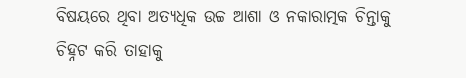ବିଷୟରେ ଥିବା ଅତ୍ୟଧିକ ଉଚ୍ଚ ଆଶା ଓ ନକାରାତ୍ମକ ଚିନ୍ତାକୁ ଚିହ୍ନଟ କରି ତାହାକୁ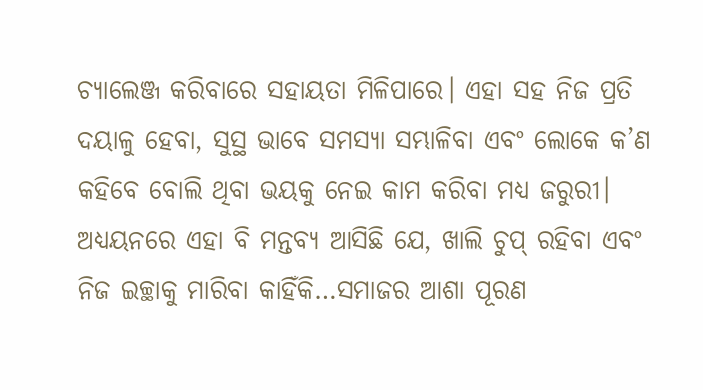ଚ୍ୟାଲେଞ୍ଜ କରିବାରେ ସହାୟତା ମିଳିପାରେ। ଏହା ସହ ନିଜ ପ୍ରତି ଦୟାଳୁ ହେବା, ସୁସ୍ଥ ଭାବେ ସମସ୍ୟା ସମ୍ଭାଳିବା ଏବଂ ଲୋକେ କ’ଣ କହିବେ ବୋଲି ଥିବା ଭୟକୁ ନେଇ କାମ କରିବା ମଧ୍ୟ ଜରୁରୀ।
ଅଧ୍ୟୟନରେ ଏହା ବି ମନ୍ତବ୍ୟ ଆସିଛି ଯେ, ଖାଲି ଚୁପ୍ ରହିବା ଏବଂ ନିଜ ଇଚ୍ଛାକୁ ମାରିବା କାହିଁକି…ସମାଜର ଆଶା ପୂରଣ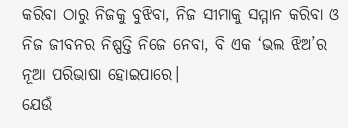କରିବା ଠାରୁ ନିଜକୁ ବୁଝିବା, ନିଜ ସୀମାକୁ ସମ୍ମାନ କରିବା ଓ ନିଜ ଜୀବନର ନିଷ୍ପତ୍ତି ନିଜେ ନେବା, ବି ଏକ ‘ଭଲ ଝିଅ’ର ନୂଆ ପରିଭାଷା ହୋଇପାରେ।
ଯେଉଁ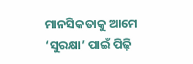ମାନସିକତାକୁ ଆମେ ‘ସୁରକ୍ଷା’ ପାଇଁ ପିଢ଼ି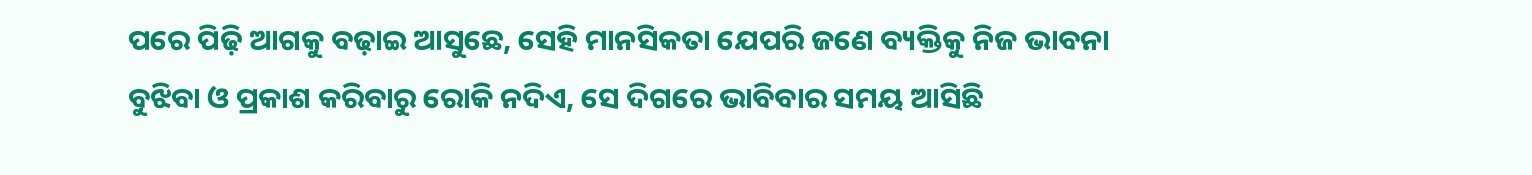ପରେ ପିଢ଼ି ଆଗକୁ ବଢ଼ାଇ ଆସୁଛେ, ସେହି ମାନସିକତା ଯେପରି ଜଣେ ବ୍ୟକ୍ତିକୁ ନିଜ ଭାବନା ବୁଝିବା ଓ ପ୍ରକାଶ କରିବାରୁ ରୋକି ନଦିଏ, ସେ ଦିଗରେ ଭାବିବାର ସମୟ ଆସିଛି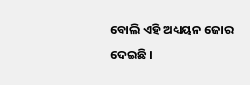ବୋଲି ଏହି ଅଧ୍ୟୟନ ଜୋର ଦେଇଛି ।